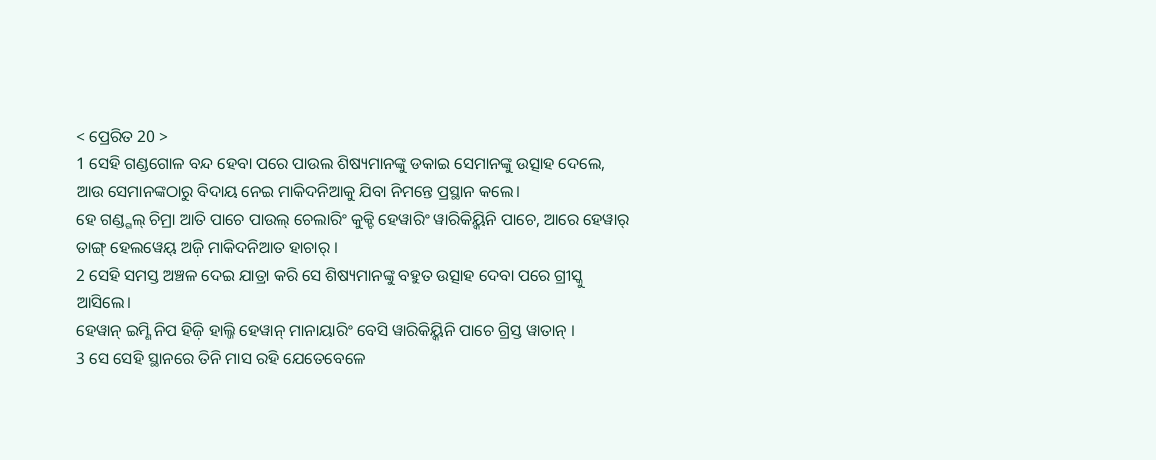< ପ୍ରେରିତ 20 >
1 ସେହି ଗଣ୍ଡଗୋଳ ବନ୍ଦ ହେବା ପରେ ପାଉଲ ଶିଷ୍ୟମାନଙ୍କୁ ଡକାଇ ସେମାନଙ୍କୁ ଉତ୍ସାହ ଦେଲେ, ଆଉ ସେମାନଙ୍କଠାରୁ ବିଦାୟ ନେଇ ମାକିଦନିଆକୁ ଯିବା ନିମନ୍ତେ ପ୍ରସ୍ଥାନ କଲେ।
ହେ ଗଣ୍ଡ୍ଗଲ୍ ଚିମ୍ରା ଆତି ପାଚେ ପାଉଲ୍ ଚେଲାରିଂ କୁକ୍ଚି ହେୱାରିଂ ୱାରିକିୟ୍କିନି ପାଚେ, ଆରେ ହେୱାର୍ ତାଙ୍ଗ୍ ହେଲୱେୟ୍ ଅଜ଼ି ମାକିଦନିଆତ ହାଚାର୍ ।
2 ସେହି ସମସ୍ତ ଅଞ୍ଚଳ ଦେଇ ଯାତ୍ରା କରି ସେ ଶିଷ୍ୟମାନଙ୍କୁ ବହୁତ ଉତ୍ସାହ ଦେବା ପରେ ଗ୍ରୀସ୍କୁ ଆସିଲେ।
ହେୱାନ୍ ଇମ୍ଣି ନିପ ହିଜ଼ି ହାଲ୍ଜି ହେୱାନ୍ ମାନାୟାରିଂ ବେସି ୱାରିକିୟ୍କିନି ପାଚେ ଗ୍ରିସ୍ତ ୱାତାନ୍ ।
3 ସେ ସେହି ସ୍ଥାନରେ ତିନି ମାସ ରହି ଯେତେବେଳେ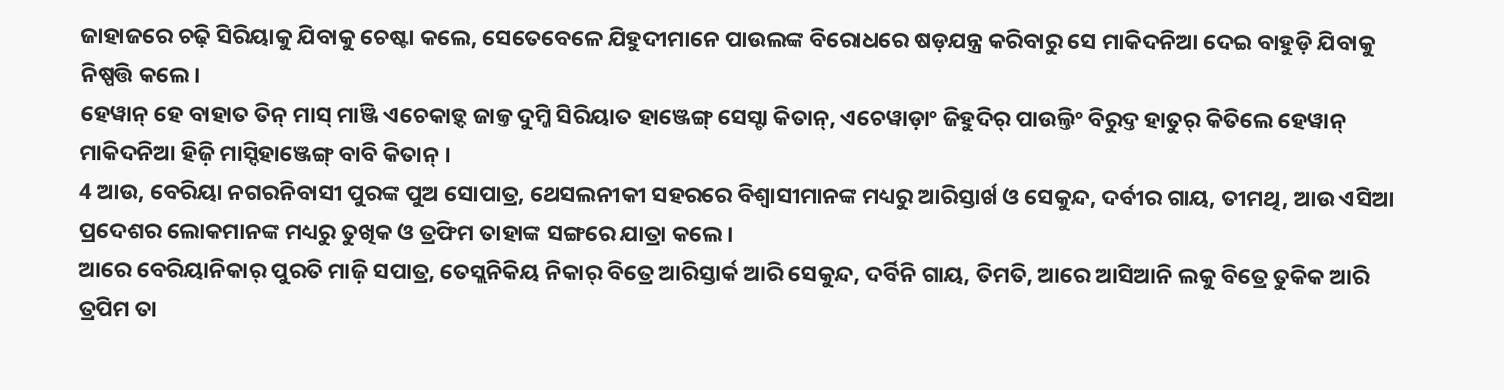ଜାହାଜରେ ଚଢ଼ି ସିରିୟାକୁ ଯିବାକୁ ଚେଷ୍ଟା କଲେ, ସେତେବେଳେ ଯିହୁଦୀମାନେ ପାଉଲଙ୍କ ବିରୋଧରେ ଷଡ଼ଯନ୍ତ୍ର କରିବାରୁ ସେ ମାକିଦନିଆ ଦେଇ ବାହୁଡ଼ି ଯିବାକୁ ନିଷ୍ପତ୍ତି କଲେ।
ହେୱାନ୍ ହେ ବାହାତ ତିନ୍ ମାସ୍ ମାଞ୍ଜି ଏଚେକାଡ଼୍ଦ ଜାଜ୍ତ ଦୁମ୍ଜି ସିରିୟାତ ହାଞ୍ଜେଙ୍ଗ୍ ସେସ୍ଟା କିତାନ୍, ଏଚେୱାଡ଼ାଂ ଜିହୁଦିର୍ ପାଉଲ୍ତିଂ ବିରୁଦ୍ତ ହାତୁର୍ କିତିଲେ ହେୱାନ୍ ମାକିଦନିଆ ହିଜ଼ି ମାସ୍ଦିହାଞ୍ଜେଙ୍ଗ୍ ବାବି କିତାନ୍ ।
4 ଆଉ, ବେରିୟା ନଗରନିବାସୀ ପୁରଙ୍କ ପୁଅ ସୋପାତ୍ର, ଥେସଲନୀକୀ ସହରରେ ବିଶ୍ୱାସୀମାନଙ୍କ ମଧ୍ୟରୁ ଆରିସ୍ତାର୍ଖ ଓ ସେକୁନ୍ଦ, ଦର୍ବୀର ଗାୟ, ତୀମଥି, ଆଉ ଏସିଆ ପ୍ରଦେଶର ଲୋକମାନଙ୍କ ମଧ୍ୟରୁ ତୁଖିକ ଓ ତ୍ରଫିମ ତାହାଙ୍କ ସଙ୍ଗରେ ଯାତ୍ରା କଲେ।
ଆରେ ବେରିୟାନିକାର୍ ପୁରତି ମାଜ଼ି ସପାତ୍ର, ତେସ୍ଲନିକିୟ ନିକାର୍ ବିତ୍ରେ ଆରିସ୍ତାର୍କ ଆରି ସେକୁନ୍ଦ, ଦର୍ବିନି ଗାୟ, ତିମତି, ଆରେ ଆସିଆନି ଲକୁ ବିତ୍ରେ ତୁକିକ ଆରି ତ୍ରପିମ ତା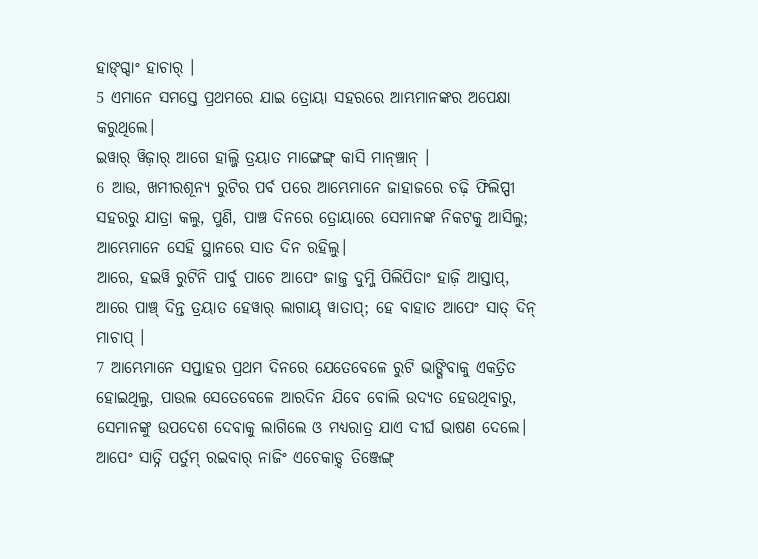ହାଙ୍ଗ୍ଦାଂ ହାଚାର୍ ।
5 ଏମାନେ ସମସ୍ତେ ପ୍ରଥମରେ ଯାଇ ତ୍ରୋୟା ସହରରେ ଆମ୍ଭମାନଙ୍କର ଅପେକ୍ଷା କରୁଥିଲେ।
ଇୱାର୍ ୱିଜ଼ାର୍ ଆଗେ ହାଲ୍ଜି ତ୍ରୟାତ ମାଙ୍ଗେଙ୍ଗ୍ କାସି ମାନ୍ଞ୍ଚାନ୍ ।
6 ଆଉ, ଖମୀରଶୂନ୍ୟ ରୁଟିର ପର୍ବ ପରେ ଆମ୍ଭେମାନେ ଜାହାଜରେ ଚଢ଼ି ଫିଲିପ୍ପୀ ସହରରୁ ଯାତ୍ରା କଲୁ, ପୁଣି, ପାଞ୍ଚ ଦିନରେ ତ୍ରୋୟାରେ ସେମାନଙ୍କ ନିକଟକୁ ଆସିଲୁ; ଆମ୍ଭେମାନେ ସେହି ସ୍ଥାନରେ ସାତ ଦିନ ରହିଲୁ।
ଆରେ, ହଇୱି ରୁଟିନି ପାର୍ବୁ ପାଚେ ଆପେଂ ଜାଜ୍ତ ଦୁମ୍ଜି ପିଲିପିତାଂ ହାଜ଼ି ଆସ୍ତାପ୍, ଆରେ ପାଞ୍ଚ୍ ଦିନ୍ତ ତ୍ରୟାତ ହେୱାର୍ ଲାଗାୟ୍ ୱାତାପ୍; ହେ ବାହାତ ଆପେଂ ସାତ୍ ଦିନ୍ ମାଚାପ୍ ।
7 ଆମ୍ଭେମାନେ ସପ୍ତାହର ପ୍ରଥମ ଦିନରେ ଯେତେବେଳେ ରୁଟି ଭାଙ୍ଗିବାକୁ ଏକତ୍ରିତ ହୋଇଥିଲୁ, ପାଉଲ ସେତେବେଳେ ଆରଦିନ ଯିବେ ବୋଲି ଉଦ୍ୟତ ହେଉଥିବାରୁ, ସେମାନଙ୍କୁ ଉପଦେଶ ଦେବାକୁ ଲାଗିଲେ ଓ ମଧ୍ୟରାତ୍ର ଯାଏ ଦୀର୍ଘ ଭାଷଣ ଦେଲେ।
ଆପେଂ ସାତ୍ନି ପର୍ତୁମ୍ ରଇବାର୍ ନାଜିଂ ଏଚେକାଡ଼୍ଦ ତିଞ୍ଜେଙ୍ଗ୍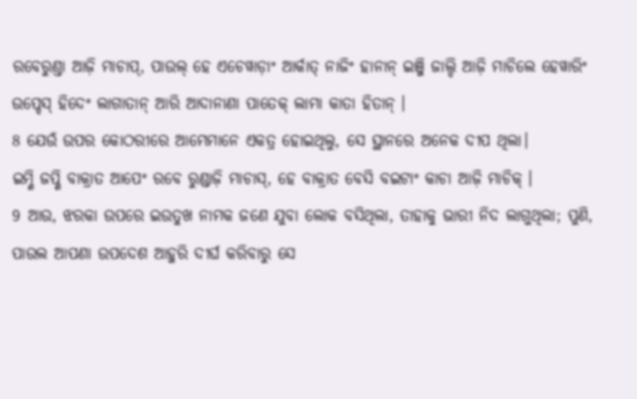ରବେରୁଣ୍ତା ଆଜ଼ି ମାଚାପ୍, ପାଉଲ୍ ହେ ଏଚେୱାଡ଼ାଂ ଆର୍କାତ୍ ନାଜିଂ ହାନାନ୍ ଇଞ୍ଜି ଜାଲ୍ଦି ଆଜ଼ି ମାଚିଲେ ହେୱାରିଂ ଉପ୍ଦେସ୍ ହିଦେଂ ଲାଗାତାନ୍ ଆରି ଆଦାନାଣା ପାତେକ୍ ଲାମା କାତା ହିତାନ୍ ।
8 ଯେଉଁ ଉପର କୋଠରୀରେ ଆମ୍ଭେମାନେ ଏକତ୍ର ହୋଇଥିଲୁ, ସେ ସ୍ଥାନରେ ଅନେକ ଦୀପ ଥିଲା।
ଇମ୍ଣି ଜପ୍ଣି ବାକ୍ରାତ ଆପେଂ ରବେ ରୁଣ୍ଡାଜ଼ି ମାଚାସ୍, ହେ ବାକ୍ରାତ ବେସି ବଇଟାଂ କାଚା ଆଜ଼ି ମାଚିକ୍ ।
9 ଆଉ, ଝରକା ଉପରେ ଇଉତୁଖ ନାମକ ଜଣେ ଯୁବା ଲୋକ ବସିଥିଲା, ତାହାକୁ ଭାରୀ ନିଦ ଲାଗୁଥିଲା; ପୁଣି, ପାଉଲ ଆପଣା ଉପଦେଶ ଆହୁରି ଦୀର୍ଘ କରିବାରୁ ସେ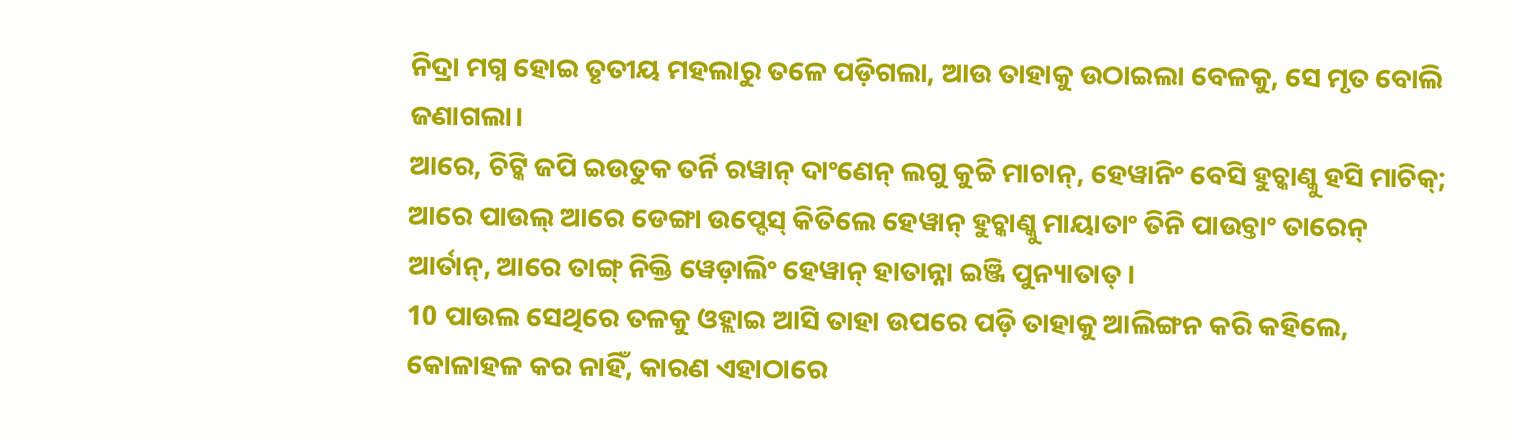ନିଦ୍ରା ମଗ୍ନ ହୋଇ ତୃତୀୟ ମହଲାରୁ ତଳେ ପଡ଼ିଗଲା, ଆଉ ତାହାକୁ ଉଠାଇଲା ବେଳକୁ, ସେ ମୃତ ବୋଲି ଜଣାଗଲା।
ଆରେ, ଚିଟ୍କି ଜପି ଇଉତୁକ ତର୍ନି ରୱାନ୍ ଦାଂଣେନ୍ ଲଗୁ କୁଚ୍ଚି ମାଚାନ୍, ହେୱାନିଂ ବେସି ହୁଚ୍କାଣ୍କୁ ହସି ମାଚିକ୍; ଆରେ ପାଉଲ୍ ଆରେ ଡେଙ୍ଗା ଉପ୍ଦେସ୍ କିତିଲେ ହେୱାନ୍ ହୁଚ୍କାଣ୍କୁ ମାୟାତାଂ ତିନି ପାଉଚ୍ତାଂ ତାରେନ୍ ଆର୍ତାନ୍, ଆରେ ତାଙ୍ଗ୍ ନିକ୍ତି ୱେଡ଼ାଲିଂ ହେୱାନ୍ ହାତାନ୍ନା ଇଞ୍ଜି ପୁନ୍ୟାତାତ୍ ।
10 ପାଉଲ ସେଥିରେ ତଳକୁ ଓହ୍ଲାଇ ଆସି ତାହା ଉପରେ ପଡ଼ି ତାହାକୁ ଆଲିଙ୍ଗନ କରି କହିଲେ, କୋଳାହଳ କର ନାହିଁ, କାରଣ ଏହାଠାରେ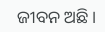ଜୀବନ ଅଛି।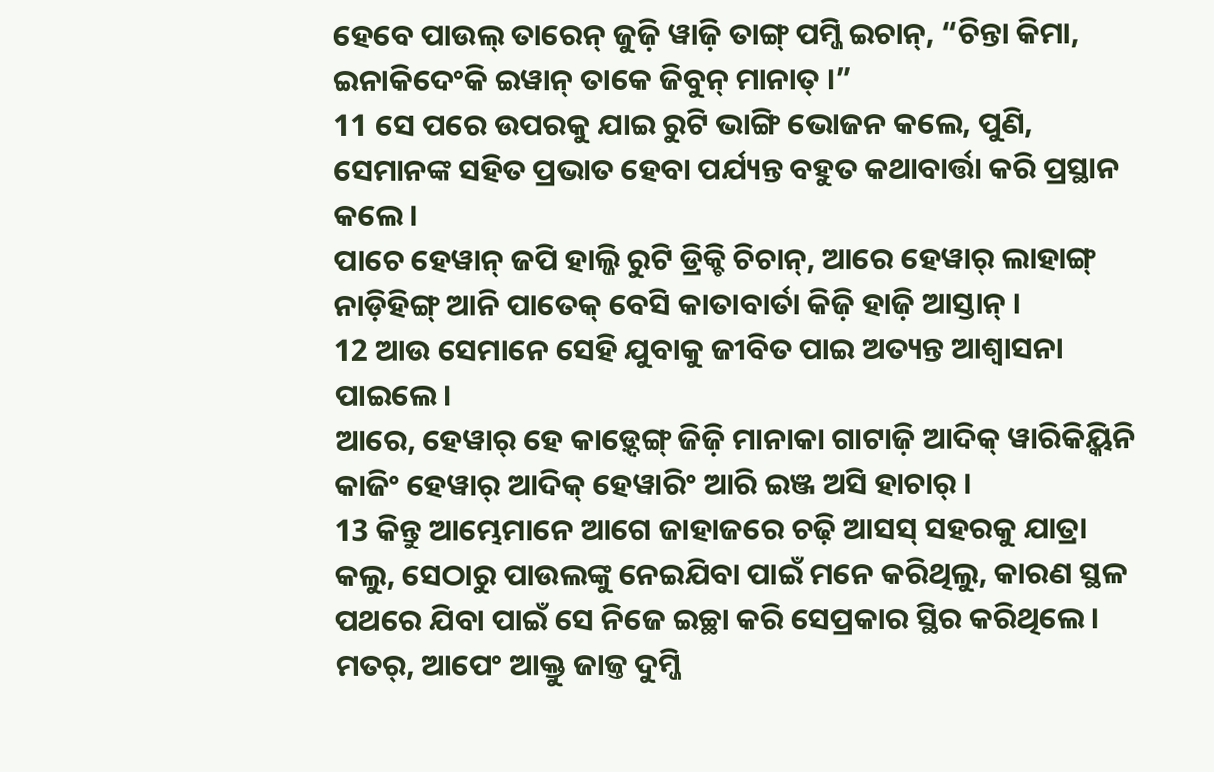ହେବେ ପାଉଲ୍ ତାରେନ୍ ଜୁଜ଼ି ୱାଜ଼ି ତାଙ୍ଗ୍ ପମ୍ଜି ଇଚାନ୍, “ଚିନ୍ତା କିମା, ଇନାକିଦେଂକି ଇୱାନ୍ ତାକେ ଜିବୁନ୍ ମାନାତ୍ ।”
11 ସେ ପରେ ଉପରକୁ ଯାଇ ରୁଟି ଭାଙ୍ଗି ଭୋଜନ କଲେ, ପୁଣି, ସେମାନଙ୍କ ସହିତ ପ୍ରଭାତ ହେବା ପର୍ଯ୍ୟନ୍ତ ବହୁତ କଥାବାର୍ତ୍ତା କରି ପ୍ରସ୍ଥାନ କଲେ।
ପାଚେ ହେୱାନ୍ ଜପି ହାଲ୍ଜି ରୁଟି ଡ୍ରିକ୍ଚି ଚିଚାନ୍, ଆରେ ହେୱାର୍ ଲାହାଙ୍ଗ୍ ନାଡ଼ିହିଙ୍ଗ୍ ଆନି ପାତେକ୍ ବେସି କାତାବାର୍ତା କିଜ଼ି ହାଜ଼ି ଆସ୍ତାନ୍ ।
12 ଆଉ ସେମାନେ ସେହି ଯୁବାକୁ ଜୀବିତ ପାଇ ଅତ୍ୟନ୍ତ ଆଶ୍ୱାସନା ପାଇଲେ।
ଆରେ, ହେୱାର୍ ହେ କାଡ଼୍ଦେଙ୍ଗ୍ ଜିଜ଼ି ମାନାକା ଗାଟାଜ଼ି ଆଦିକ୍ ୱାରିକିୟ୍କିନି କାଜିଂ ହେୱାର୍ ଆଦିକ୍ ହେୱାରିଂ ଆରି ଇଞ୍ଜ ଅସି ହାଚାର୍ ।
13 କିନ୍ତୁ ଆମ୍ଭେମାନେ ଆଗେ ଜାହାଜରେ ଚଢ଼ି ଆସସ୍ ସହରକୁ ଯାତ୍ରା କଲୁ, ସେଠାରୁ ପାଉଲଙ୍କୁ ନେଇଯିବା ପାଇଁ ମନେ କରିଥିଲୁ, କାରଣ ସ୍ଥଳ ପଥରେ ଯିବା ପାଇଁ ସେ ନିଜେ ଇଚ୍ଛା କରି ସେପ୍ରକାର ସ୍ଥିର କରିଥିଲେ।
ମତର୍, ଆପେଂ ଆକ୍ତୁ ଜାଜ୍ତ ଦୁମ୍ଜି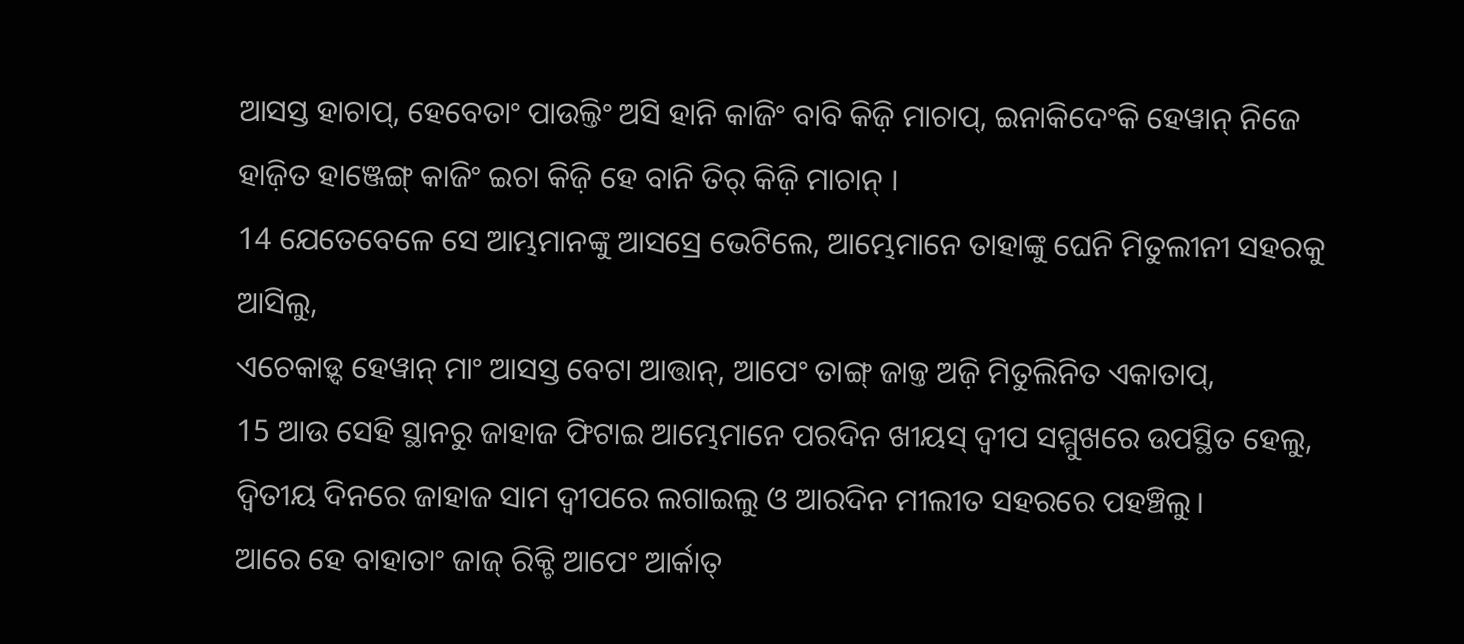ଆସସ୍ତ ହାଚାପ୍, ହେବେତାଂ ପାଉଲ୍ତିଂ ଅସି ହାନି କାଜିଂ ବାବି କିଜ଼ି ମାଚାପ୍, ଇନାକିଦେଂକି ହେୱାନ୍ ନିଜେ ହାଜ଼ିତ ହାଞ୍ଜେଙ୍ଗ୍ କାଜିଂ ଇଚା କିଜ଼ି ହେ ବାନି ତିର୍ କିଜ଼ି ମାଚାନ୍ ।
14 ଯେତେବେଳେ ସେ ଆମ୍ଭମାନଙ୍କୁ ଆସସ୍ରେ ଭେଟିଲେ, ଆମ୍ଭେମାନେ ତାହାଙ୍କୁ ଘେନି ମିତୁଲୀନୀ ସହରକୁ ଆସିଲୁ,
ଏଚେକାଡ଼୍ଦ ହେୱାନ୍ ମାଂ ଆସସ୍ତ ବେଟା ଆତ୍ତାନ୍, ଆପେଂ ତାଙ୍ଗ୍ ଜାଜ୍ତ ଅଜ଼ି ମିତୁଲିନିତ ଏକାତାପ୍,
15 ଆଉ ସେହି ସ୍ଥାନରୁ ଜାହାଜ ଫିଟାଇ ଆମ୍ଭେମାନେ ପରଦିନ ଖୀୟସ୍ ଦ୍ୱୀପ ସମ୍ମୁଖରେ ଉପସ୍ଥିତ ହେଲୁ, ଦ୍ୱିତୀୟ ଦିନରେ ଜାହାଜ ସାମ ଦ୍ୱୀପରେ ଲଗାଇଲୁ ଓ ଆରଦିନ ମୀଲୀତ ସହରରେ ପହଞ୍ଚିଲୁ।
ଆରେ ହେ ବାହାତାଂ ଜାଜ୍ ରିକ୍ଚି ଆପେଂ ଆର୍କାତ୍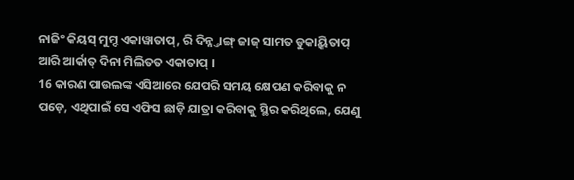ନାଜିଂ କିୟସ୍ ମୁମ୍ଦ ଏକାୱାତାପ୍, ରି ଦିନ୍ନ୍ତାଙ୍ଗ୍ ଜାଜ୍ ସାମତ ଡୁକାୟ୍କିତାପ୍ ଆରି ଆର୍କାତ୍ ଦିନା ମିଲିତତ ଏକାତାପ୍ ।
16 କାରଣ ପାଉଲଙ୍କ ଏସିଆରେ ଯେପରି ସମୟ କ୍ଷେପଣ କରିବାକୁ ନ ପଡ଼େ, ଏଥିପାଇଁ ସେ ଏଫିସ ଛାଡ଼ି ଯାତ୍ରା କରିବାକୁ ସ୍ଥିର କରିଥିଲେ, ଯେଣୁ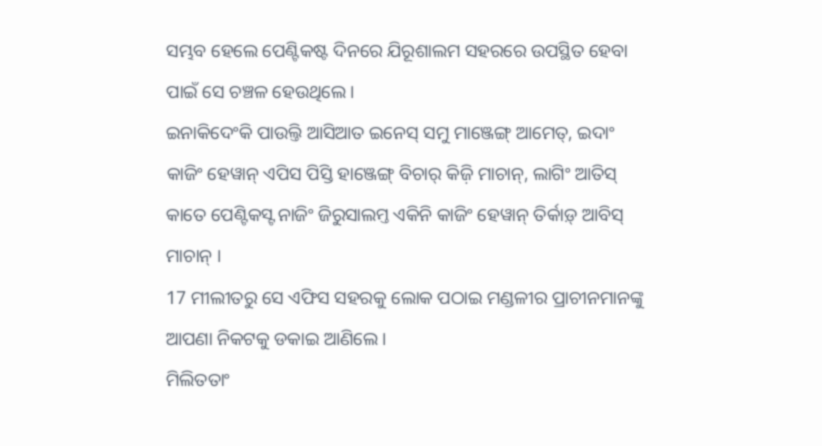ସମ୍ଭବ ହେଲେ ପେଣ୍ଟିକଷ୍ଟ ଦିନରେ ଯିରୂଶାଲମ ସହରରେ ଉପସ୍ଥିତ ହେବା ପାଇଁ ସେ ଚଞ୍ଚଳ ହେଉଥିଲେ।
ଇନାକିଦେଂକି ପାଉଲ୍ତି ଆସିଆତ ଇନେସ୍ ସମୁ ମାଞ୍ଜେଙ୍ଗ୍ ଆମେତ୍, ଇଦାଂ କାଜିଂ ହେୱାନ୍ ଏପିସ ପିସ୍ତି ହାଞ୍ଜେଙ୍ଗ୍ ବିଚାର୍ କିଜ଼ି ମାଚାନ୍, ଲାଗିଂ ଆତିସ୍ କାତେ ପେଣ୍ଟିକସ୍ଟ ନାଜିଂ ଜିରୁସାଲମ୍ତ ଏକିନି କାଜିଂ ହେୱାନ୍ ତିର୍କାଡ଼୍ ଆବିସ୍ ମାଚାନ୍ ।
17 ମୀଲୀତରୁ ସେ ଏଫିସ ସହରକୁ ଲୋକ ପଠାଇ ମଣ୍ଡଳୀର ପ୍ରାଚୀନମାନଙ୍କୁ ଆପଣା ନିକଟକୁ ଡକାଇ ଆଣିଲେ।
ମିଲିତତାଂ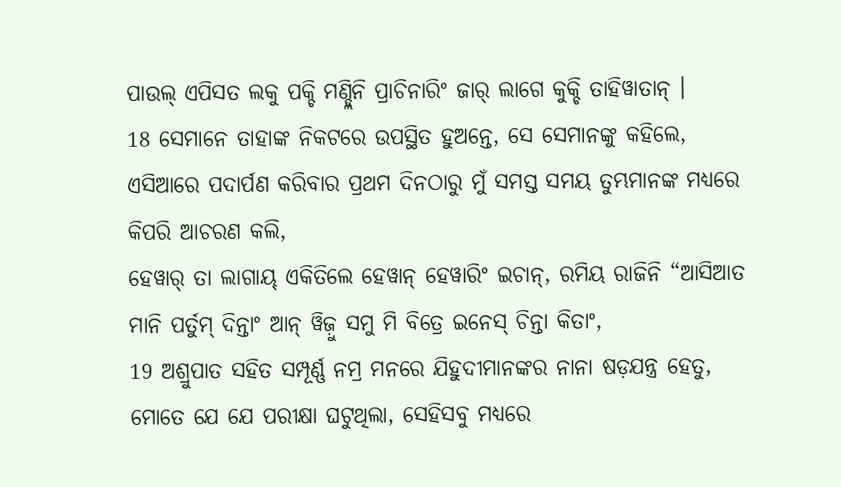ପାଉଲ୍ ଏପିସତ ଲକୁ ପକ୍ଚି ମଣ୍ଡ୍ଲିନି ପ୍ରାଚିନାରିଂ ଜାର୍ ଲାଗେ କୁକ୍ଚି ତାହିୱାତାନ୍ ।
18 ସେମାନେ ତାହାଙ୍କ ନିକଟରେ ଉପସ୍ଥିତ ହୁଅନ୍ତେ, ସେ ସେମାନଙ୍କୁ କହିଲେ, ଏସିଆରେ ପଦାର୍ପଣ କରିବାର ପ୍ରଥମ ଦିନଠାରୁ ମୁଁ ସମସ୍ତ ସମୟ ତୁମ୍ଭମାନଙ୍କ ମଧ୍ୟରେ କିପରି ଆଚରଣ କଲି,
ହେୱାର୍ ତା ଲାଗାୟ୍ ଏକିତିଲେ ହେୱାନ୍ ହେୱାରିଂ ଇଚାନ୍, ରମିୟ ରାଜିନି “ଆସିଆତ ମାନି ପର୍ତୁମ୍ ଦିନ୍ତାଂ ଆନ୍ ୱିଜ଼ୁ ସମୁ ମି ବିତ୍ରେ ଇନେସ୍ ଚିନ୍ତା କିତାଂ,
19 ଅଶ୍ରୁପାତ ସହିତ ସମ୍ପୂର୍ଣ୍ଣ ନମ୍ର ମନରେ ଯିହୁଦୀମାନଙ୍କର ନାନା ଷଡ଼ଯନ୍ତ୍ର ହେତୁ, ମୋତେ ଯେ ଯେ ପରୀକ୍ଷା ଘଟୁଥିଲା, ସେହିସବୁ ମଧ୍ୟରେ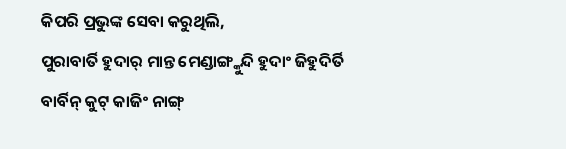କିପରି ପ୍ରଭୁଙ୍କ ସେବା କରୁଥିଲି,
ପୁରାବାର୍ତି ହୁଦାର୍ ମାନ୍ତ ମେଣ୍ଡାଙ୍ଗ୍କୁନ୍ଦି ହୁଦାଂ ଜିହୁଦିର୍ତି ବାର୍ବିନ୍ କୁଟ୍ କାଜିଂ ନାଙ୍ଗ୍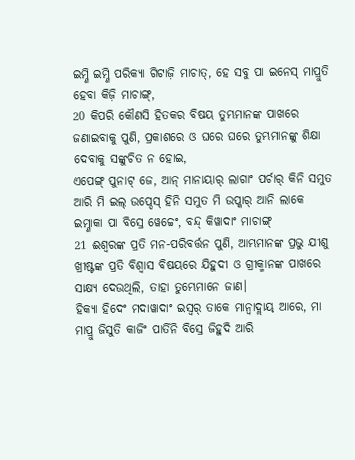ଇମ୍ଣି ଇମ୍ଣି ପରିକ୍ୟା ଗିଟାଜ଼ି ମାଚାତ୍, ହେ ସବୁ ପା ଇନେସ୍ ମାପ୍ରୁତି ହେବା କିଜ଼ି ମାଚାଙ୍ଗ୍,
20 କିପରି କୌଣସି ହିତକର ବିଷୟ ତୁମ୍ଭମାନଙ୍କ ପାଖରେ ଜଣାଇବାକୁ ପୁଣି, ପ୍ରକାଶରେ ଓ ଘରେ ଘରେ ତୁମ୍ଭମାନଙ୍କୁ ଶିକ୍ଷା ଦେବାକୁ ସଙ୍କୁଚିତ ନ ହୋଇ,
ଏପେଙ୍ଗ୍ ପୁନାଟ୍ ଜେ, ଆନ୍ ମାନାୟାର୍ ଲାଗାଂ ପର୍ଚାର୍ କିନି ସମୁତ ଆରି ମି ଇଲ୍ ଉପ୍ଦେସ୍ ହିନି ସମୁତ ମି ଉପ୍କାର୍ ଆନି ଲାକେ ଇମ୍ଣାକା ପା ବିସ୍ରେ ୱେଚ୍ଚେଂ, ବନ୍ଦ୍ କିୱାଦାଂ ମାଚାଙ୍ଗ୍
21 ଈଶ୍ବରଙ୍କ ପ୍ରତି ମନ-ପରିବର୍ତ୍ତନ ପୁଣି, ଆମ୍ଭମାନଙ୍କ ପ୍ରଭୁ ଯୀଶୁ ଖ୍ରୀଷ୍ଟଙ୍କ ପ୍ରତି ବିଶ୍ୱାସ ବିଷୟରେ ଯିହୁଦୀ ଓ ଗ୍ରୀକ୍ମାନଙ୍କ ପାଖରେ ସାକ୍ଷ୍ୟ ଦେଉଥିଲି, ତାହା ତୁମ୍ଭେମାନେ ଜାଣ।
ହିକ୍ୟା ହିଦେଂ ମଦାୱାଦାଂ ଇସ୍ୱର୍ ତାକେ ମାନ୍ବାଦ୍ଲାୟ୍ ଆରେ, ମା ମାପ୍ରୁ ଜିସୁତି କାଜିଂ ପାର୍ତିନି ବିସ୍ରେ ଜିହୁଦି ଆରି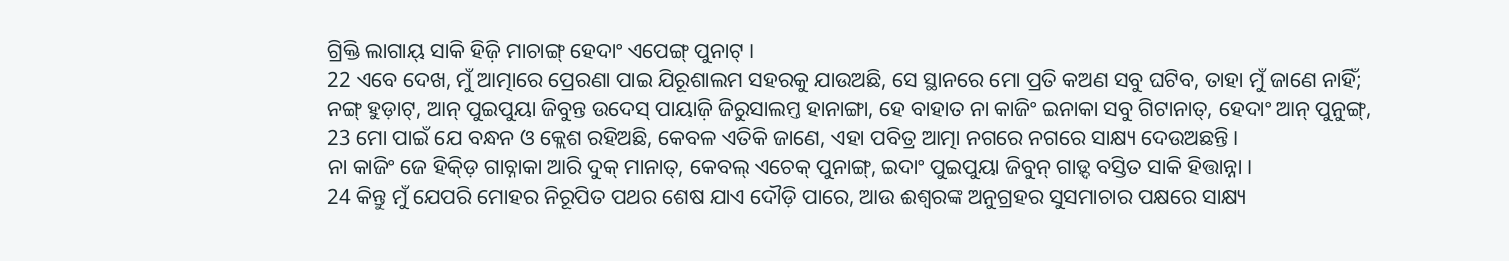ଗ୍ରିକ୍ତି ଲାଗାୟ୍ ସାକି ହିଜ଼ି ମାଚାଙ୍ଗ୍ ହେଦାଂ ଏପେଙ୍ଗ୍ ପୁନାଟ୍ ।
22 ଏବେ ଦେଖ, ମୁଁ ଆତ୍ମାରେ ପ୍ରେରଣା ପାଇ ଯିରୂଶାଲମ ସହରକୁ ଯାଉଅଛି, ସେ ସ୍ଥାନରେ ମୋ ପ୍ରତି କଅଣ ସବୁ ଘଟିବ, ତାହା ମୁଁ ଜାଣେ ନାହିଁ;
ନଙ୍ଗ୍ ହୁଡ଼ାଟ୍, ଆନ୍ ପୁଇପୁୟା ଜିବୁନ୍ତ ଉଦେସ୍ ପାୟାଜ଼ି ଜିରୁସାଲମ୍ତ ହାନାଙ୍ଗା, ହେ ବାହାତ ନା କାଜିଂ ଇନାକା ସବୁ ଗିଟାନାତ୍, ହେଦାଂ ଆନ୍ ପୁନୁଙ୍ଗ୍,
23 ମୋ ପାଇଁ ଯେ ବନ୍ଧନ ଓ କ୍ଲେଶ ରହିଅଛି, କେବଳ ଏତିକି ଜାଣେ, ଏହା ପବିତ୍ର ଆତ୍ମା ନଗରେ ନଗରେ ସାକ୍ଷ୍ୟ ଦେଉଅଛନ୍ତି।
ନା କାଜିଂ ଜେ ହିକ୍ଡ଼ି ଗାଚ୍ନାକା ଆରି ଦୁକ୍ ମାନାତ୍, କେବଲ୍ ଏଚେକ୍ ପୁନାଙ୍ଗ୍, ଇଦାଂ ପୁଇପୁୟା ଜିବୁନ୍ ଗାଡ଼୍ଦ ବସ୍ତିତ ସାକି ହିତ୍ତାନ୍ନା ।
24 କିନ୍ତୁ ମୁଁ ଯେପରି ମୋହର ନିରୂପିତ ପଥର ଶେଷ ଯାଏ ଦୌଡ଼ି ପାରେ, ଆଉ ଈଶ୍ବରଙ୍କ ଅନୁଗ୍ରହର ସୁସମାଚାର ପକ୍ଷରେ ସାକ୍ଷ୍ୟ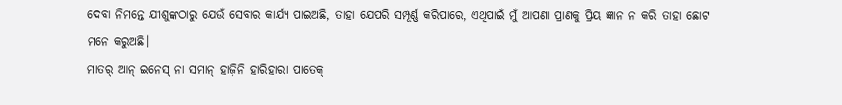ଦେବା ନିମନ୍ତେ ଯୀଶୁଙ୍କଠାରୁ ଯେଉଁ ସେବାର କାର୍ଯ୍ୟ ପାଇଅଛି, ତାହା ଯେପରି ସମ୍ପୂର୍ଣ୍ଣ କରିପାରେ, ଏଥିପାଇଁ ମୁଁ ଆପଣା ପ୍ରାଣକୁ ପ୍ରିୟ ଜ୍ଞାନ ନ କରି ତାହା ଛୋଟ ମନେ କରୁଅଛି।
ମାତର୍ ଆନ୍ ଇନେସ୍ ନା ସମାନ୍ ହାଜ଼ିନି ହାରିହାରା ପାତେକ୍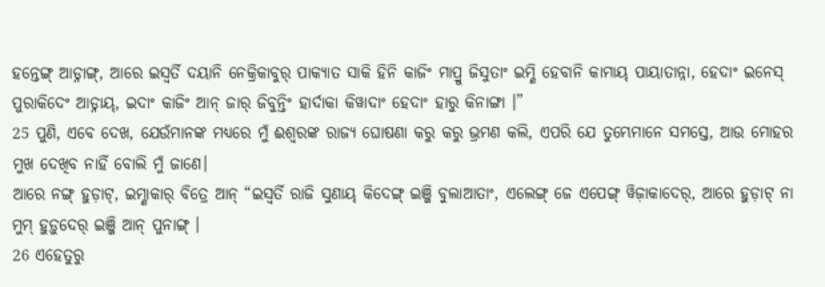ହନ୍ତେଙ୍ଗ୍ ଆଡ୍ନାଙ୍ଗ୍, ଆରେ ଇସ୍ୱର୍ତି ଦୟାନି ନେକ୍ରିକାବୁର୍ ପାକ୍ୟାତ ସାକି ହିନି କାଜିଂ ମାପ୍ରୁ ଜିସୁତାଂ ଇମ୍ଣି ହେବାନି କାମାୟ୍ ପାୟାତାନ୍ନା, ହେଦାଂ ଇନେସ୍ ପୁରାକିଦେଂ ଆଡ୍ନାୟ୍, ଇଦାଂ କାଜିଂ ଆନ୍ ଜାର୍ ଜିବୁନ୍ତିଂ ହାର୍ଦାକା କିୱାଦାଂ ହେଦାଂ ହାରୁ କିନାଙ୍ଗା ।”
25 ପୁଣି, ଏବେ ଦେଖ, ଯେଉଁମାନଙ୍କ ମଧ୍ୟରେ ମୁଁ ଈଶ୍ବରଙ୍କ ରାଜ୍ୟ ଘୋଷଣା କରୁ କରୁ ଭ୍ରମଣ କଲି, ଏପରି ଯେ ତୁମ୍ଭେମାନେ ସମସ୍ତେ, ଆଉ ମୋହର ମୁଖ ଦେଖିବ ନାହିଁ ବୋଲି ମୁଁ ଜାଣେ।
ଆରେ ନଙ୍ଗ୍ ହୁଡ଼ାଟ୍, ଇମ୍ଣାକାର୍ ବିତ୍ରେ ଆନ୍ “ଇସ୍ୱର୍ତି ରାଜି ସୁଣାୟ୍ କିଦେଙ୍ଗ୍ ଇଞ୍ଜି ବୁଲାଆତାଂ, ଏଲେଙ୍ଗ୍ ଜେ ଏପେଙ୍ଗ୍ ୱିଜ଼ାକାଦେର୍, ଆରେ ହୁଡ଼ାଟ୍ ନା ମୁମ୍ ହୁଡ଼ୁଦେର୍ ଇଞ୍ଜି ଆନ୍ ପୁନାଙ୍ଗ୍ ।
26 ଏହେତୁରୁ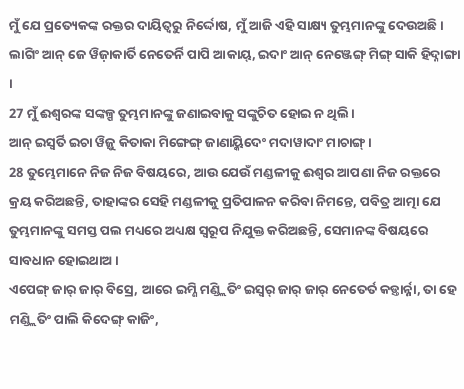ମୁଁ ଯେ ପ୍ରତ୍ୟେକଙ୍କ ରକ୍ତର ଦାୟିତ୍ୱରୁ ନିର୍ଦ୍ଦୋଷ, ମୁଁ ଆଜି ଏହି ସାକ୍ଷ୍ୟ ତୁମ୍ଭମାନଙ୍କୁ ଦେଉଅଛି।
ଲାଗିଂ ଆନ୍ ଜେ ୱିଜ଼ାକାର୍ତି ନେତେର୍ନି ପାପି ଆକାୟ୍, ଇଦାଂ ଆନ୍ ନେଞ୍ଜେଙ୍ଗ୍ ମିଙ୍ଗ୍ ସାକି ହିଦ୍ନାଙ୍ଗା ।
27 ମୁଁ ଈଶ୍ବରଙ୍କ ସଙ୍କଳ୍ପ ତୁମ୍ଭମାନଙ୍କୁ ଜଣାଇବାକୁ ସଙ୍କୁଚିତ ହୋଇ ନ ଥିଲି।
ଆନ୍ ଇସ୍ୱର୍ତି ଇଚା ୱିଜ଼ୁ କିତାକା ମିଙ୍ଗେଙ୍ଗ୍ ଜାଣାୟ୍କିଦେଂ ମଦାୱାଦାଂ ମାଚାଙ୍ଗ୍ ।
28 ତୁମ୍ଭେମାନେ ନିଜ ନିଜ ବିଷୟରେ, ଆଉ ଯେଉଁ ମଣ୍ଡଳୀକୁ ଈଶ୍ବର ଆପଣା ନିଜ ରକ୍ତରେ କ୍ରୟ କରିଅଛନ୍ତି, ତାହାଙ୍କର ସେହି ମଣ୍ଡଳୀକୁ ପ୍ରତିପାଳନ କରିବା ନିମନ୍ତେ, ପବିତ୍ର ଆତ୍ମା ଯେ ତୁମ୍ଭମାନଙ୍କୁ ସମସ୍ତ ପଲ ମଧ୍ୟରେ ଅଧ୍ୟକ୍ଷ ସ୍ୱରୂପ ନିଯୁକ୍ତ କରିଅଛନ୍ତି, ସେମାନଙ୍କ ବିଷୟରେ ସାବଧାନ ହୋଇଥାଅ।
ଏପେଙ୍ଗ୍ ଜାର୍ ଜାର୍ ବିସ୍ରେ, ଆରେ ଇମ୍ଣି ମଣ୍ଡ୍ଲିତିଂ ଇସ୍ୱର୍ ଜାର୍ ଜାର୍ ନେତେର୍ତ କଡ଼୍ତାର୍ନ୍ନା, ତା ହେ ମଣ୍ଡ୍ଲିତିଂ ପାଲି କିଦେଙ୍ଗ୍ କାଜିଂ,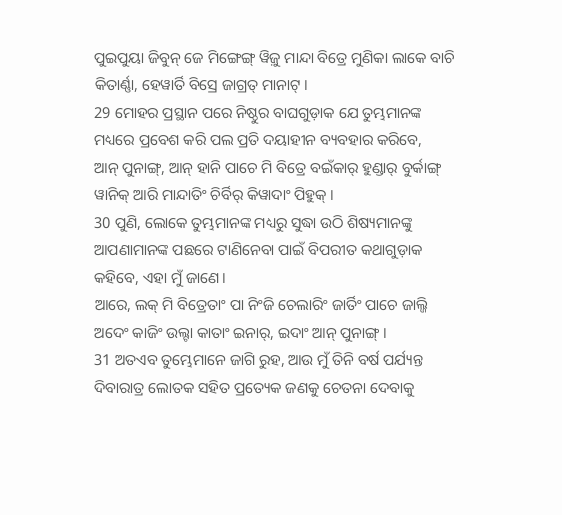ପୁଇପୁୟା ଜିବୁନ୍ ଜେ ମିଙ୍ଗେଙ୍ଗ୍ ୱିଜ଼ୁ ମାନ୍ଦା ବିତ୍ରେ ମୁଣିକା ଲାକେ ବାଚି କିତାର୍ଣ୍ଣା, ହେୱାର୍ତି ବିସ୍ରେ ଜାଗ୍ରତ୍ ମାନାଟ୍ ।
29 ମୋହର ପ୍ରସ୍ଥାନ ପରେ ନିଷ୍ଠୁର ବାଘଗୁଡ଼ାକ ଯେ ତୁମ୍ଭମାନଙ୍କ ମଧ୍ୟରେ ପ୍ରବେଶ କରି ପଲ ପ୍ରତି ଦୟାହୀନ ବ୍ୟବହାର କରିବେ,
ଆନ୍ ପୁନାଙ୍ଗ୍, ଆନ୍ ହାନି ପାଚେ ମି ବିତ୍ରେ ବଇଁକାର୍ ହୁଣ୍ଡାର୍ ବୁର୍କାଙ୍ଗ୍ ୱାନିକ୍ ଆରି ମାନ୍ଦାତିଂ ଚିର୍ବିର୍ କିୱାଦାଂ ପିହୁକ୍ ।
30 ପୁଣି, ଲୋକେ ତୁମ୍ଭମାନଙ୍କ ମଧ୍ୟରୁ ସୁଦ୍ଧା ଉଠି ଶିଷ୍ୟମାନଙ୍କୁ ଆପଣାମାନଙ୍କ ପଛରେ ଟାଣିନେବା ପାଇଁ ବିପରୀତ କଥାଗୁଡ଼ାକ କହିବେ, ଏହା ମୁଁ ଜାଣେ।
ଆରେ, ଲକ୍ ମି ବିତ୍ରେତାଂ ପା ନିଂଜି ଚେଲାରିଂ ଜାର୍ତିଂ ପାଚେ ଜାଲ୍ଜି ଅଦେଂ କାଜିଂ ଉଲ୍ଟା କାତାଂ ଇନାର୍, ଇଦାଂ ଆନ୍ ପୁନାଙ୍ଗ୍ ।
31 ଅତଏବ ତୁମ୍ଭେମାନେ ଜାଗି ରୁହ, ଆଉ ମୁଁ ତିନି ବର୍ଷ ପର୍ଯ୍ୟନ୍ତ ଦିବାରାତ୍ର ଲୋତକ ସହିତ ପ୍ରତ୍ୟେକ ଜଣକୁ ଚେତନା ଦେବାକୁ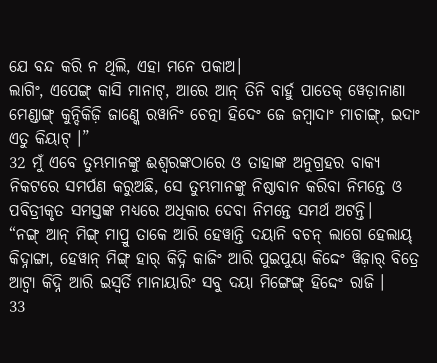ଯେ ବନ୍ଦ କରି ନ ଥିଲି, ଏହା ମନେ ପକାଅ।
ଲାଗିଂ, ଏପେଙ୍ଗ୍ କାସି ମାନାଟ୍, ଆରେ ଆନ୍ ତିନି ବାର୍ହୁ ପାତେକ୍ ୱେଡ଼ାନାଣା ମେଣ୍ଡାଙ୍ଗ୍ କୁନ୍ଦିକିଜ଼ି ଜାଣ୍କେ ରୱାନିଂ ଚେତ୍ନା ହିଦେଂ ଜେ ଜମ୍ୱାଦାଂ ମାଚାଙ୍ଗ୍, ଇଦାଂ ଏତୁ କିୟାଟ୍ ।”
32 ମୁଁ ଏବେ ତୁମ୍ଭମାନଙ୍କୁ ଈଶ୍ବରଙ୍କଠାରେ ଓ ତାହାଙ୍କ ଅନୁଗ୍ରହର ବାକ୍ୟ ନିକଟରେ ସମର୍ପଣ କରୁଅଛି, ସେ ତୁମ୍ଭମାନଙ୍କୁ ନିଷ୍ଠାବାନ କରିବା ନିମନ୍ତେ ଓ ପବିତ୍ରୀକୃତ ସମସ୍ତଙ୍କ ମଧ୍ୟରେ ଅଧିକାର ଦେବା ନିମନ୍ତେ ସମର୍ଥ ଅଟନ୍ତି।
“ନଙ୍ଗ୍ ଆନ୍ ମିଙ୍ଗ୍ ମାପ୍ରୁ ତାକେ ଆରି ହେୱାନ୍ତି ଦୟାନି ବଚନ୍ ଲାଗେ ହେଲାୟ୍ କିଦ୍ନାଙ୍ଗା, ହେୱାନ୍ ମିଙ୍ଗ୍ ହାର୍ କିଦ୍ନି କାଜିଂ ଆରି ପୁଇପୁୟା କିଦ୍ଦେଂ ୱିଜ଼ାର୍ ବିତ୍ରେ ଆଟ୍ୱା କିଦ୍ନି ଆରି ଇସ୍ୱର୍ତି ମାନାୟାରିଂ ସବୁ ଦୟା ମିଙ୍ଗେଙ୍ଗ୍ ହିଦ୍ଦେଂ ରାଜି ।
33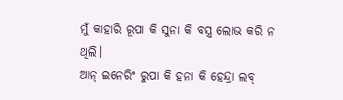ମୁଁ କାହାରି ରୂପା କି ସୁନା କି ବସ୍ତ୍ର ଲୋଭ କରି ନ ଥିଲି।
ଆନ୍ ଇନେରିଂ ରୁପା କି ହନା କି ହେନ୍ଦ୍ରା ଲବ୍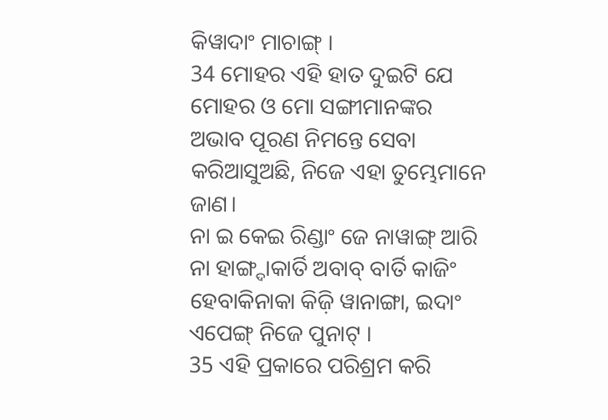କିୱାଦାଂ ମାଚାଙ୍ଗ୍ ।
34 ମୋହର ଏହି ହାତ ଦୁଇଟି ଯେ ମୋହର ଓ ମୋ ସଙ୍ଗୀମାନଙ୍କର ଅଭାବ ପୂରଣ ନିମନ୍ତେ ସେବା କରିଆସୁଅଛି, ନିଜେ ଏହା ତୁମ୍ଭେମାନେ ଜାଣ।
ନା ଇ କେଇ ରିଣ୍ଡାଂ ଜେ ନାୱାଙ୍ଗ୍ ଆରି ନା ହାଙ୍ଗ୍ଦାକାର୍ତି ଅବାବ୍ ବାର୍ତି କାଜିଂ ହେବାକିନାକା କିଜ଼ି ୱାନାଙ୍ଗା, ଇଦାଂ ଏପେଙ୍ଗ୍ ନିଜେ ପୁନାଟ୍ ।
35 ଏହି ପ୍ରକାରେ ପରିଶ୍ରମ କରି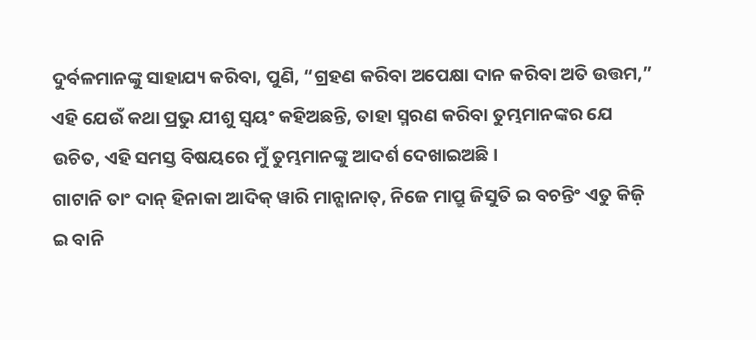ଦୁର୍ବଳମାନଙ୍କୁ ସାହାଯ୍ୟ କରିବା, ପୁଣି, “ଗ୍ରହଣ କରିବା ଅପେକ୍ଷା ଦାନ କରିବା ଅତି ଉତ୍ତମ,” ଏହି ଯେଉଁ କଥା ପ୍ରଭୁ ଯୀଶୁ ସ୍ୱୟଂ କହିଅଛନ୍ତି, ତାହା ସ୍ମରଣ କରିବା ତୁମ୍ଭମାନଙ୍କର ଯେ ଉଚିତ, ଏହି ସମସ୍ତ ବିଷୟରେ ମୁଁ ତୁମ୍ଭମାନଙ୍କୁ ଆଦର୍ଶ ଦେଖାଇଅଛି।
ଗାଟାନି ତାଂ ଦାନ୍ ହିନାକା ଆଦିକ୍ ୱାରି ମାନ୍ଗାନାତ୍, ନିଜେ ମାପ୍ରୁ ଜିସୁତି ଇ ବଚନ୍ତିଂ ଏତୁ କିଜ଼ି ଇ ବାନି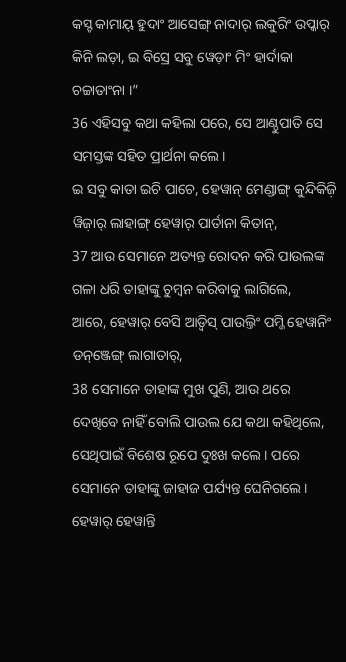କସ୍ଟ କାମାୟ୍ ହୁଦାଂ ଆସେଙ୍ଗ୍ ନାଦାର୍ ଲକୁରିଂ ଉପ୍କାର୍ କିନି ଲଡ଼ା, ଇ ବିସ୍ରେ ସବୁ ୱେଡ଼ାଂ ମିଂ ହାର୍ଦାକା ଚଚ୍ଚାତାଂନା ।”
36 ଏହିସବୁ କଥା କହିଲା ପରେ, ସେ ଆଣ୍ଠୁପାତି ସେ ସମସ୍ତଙ୍କ ସହିତ ପ୍ରାର୍ଥନା କଲେ।
ଇ ସବୁ କାତା ଇଚି ପାଚେ, ହେୱାନ୍ ମେଣ୍ଡାଙ୍ଗ୍ କୁନ୍ଦିକିଜ଼ି ୱିଜ଼ାର୍ ଲାହାଙ୍ଗ୍ ହେୱାର୍ ପାର୍ତାନା କିତାନ୍,
37 ଆଉ ସେମାନେ ଅତ୍ୟନ୍ତ ରୋଦନ କରି ପାଉଲଙ୍କ ଗଳା ଧରି ତାହାଙ୍କୁ ଚୁମ୍ବନ କରିବାକୁ ଲାଗିଲେ,
ଆରେ, ହେୱାର୍ ବେସି ଆଡ଼୍ବିସ୍ ପାଉଲ୍ତିଂ ପମ୍ଜି ହେୱାନିଂ ଡନ୍ଞ୍ଜେଙ୍ଗ୍ ଲାଗାତାର୍,
38 ସେମାନେ ତାହାଙ୍କ ମୁଖ ପୁଣି, ଆଉ ଥରେ ଦେଖିବେ ନାହିଁ ବୋଲି ପାଉଲ ଯେ କଥା କହିଥିଲେ, ସେଥିପାଇଁ ବିଶେଷ ରୂପେ ଦୁଃଖ କଲେ। ପରେ ସେମାନେ ତାହାଙ୍କୁ ଜାହାଜ ପର୍ଯ୍ୟନ୍ତ ଘେନିଗଲେ।
ହେୱାର୍ ହେୱାନ୍ତି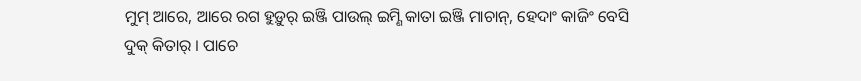ମୁମ୍ ଆରେ, ଆରେ ରଗ ହୁଡ଼ୁର୍ ଇଞ୍ଜି ପାଉଲ୍ ଇମ୍ଣି କାତା ଇଞ୍ଜି ମାଚାନ୍, ହେଦାଂ କାଜିଂ ବେସି ଦୁକ୍ କିତାର୍ । ପାଚେ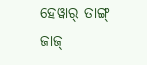ହେୱାର୍ ତାଙ୍ଗ୍ ଜାଜ୍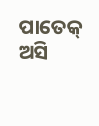ପାତେକ୍ ଅସି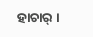ହାଚାର୍ ।